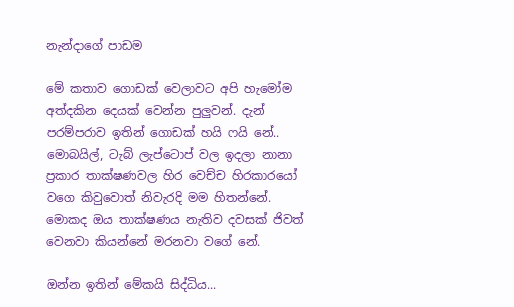නැන්දාගේ පාඩම

මේ කතාව ගොඩක් වෙලාවට අපි හැමෝම අත්දකින දෙයක් වෙන්න පුලුවන්. දැන් පරම්පරාව ඉතින් ගොඩක් හයි ෆයි නේ.. මොබයිල්, ටැබ් ලැප්ටොප් වල ඉදලා නානා ප්‍රකාර තාක්ෂණවල හිර වෙච්ච හිරකාරයෝ වගෙ කිවුවොත් නිවැරදි මම හිතන්නේ. මොකද ඔය තාක්ෂණය නැතිව දවසක් ජිවත් වෙනවා කියන්නේ මරනවා වගේ නේ.

ඔන්න ඉතින් මේකයි සිද්ධිය...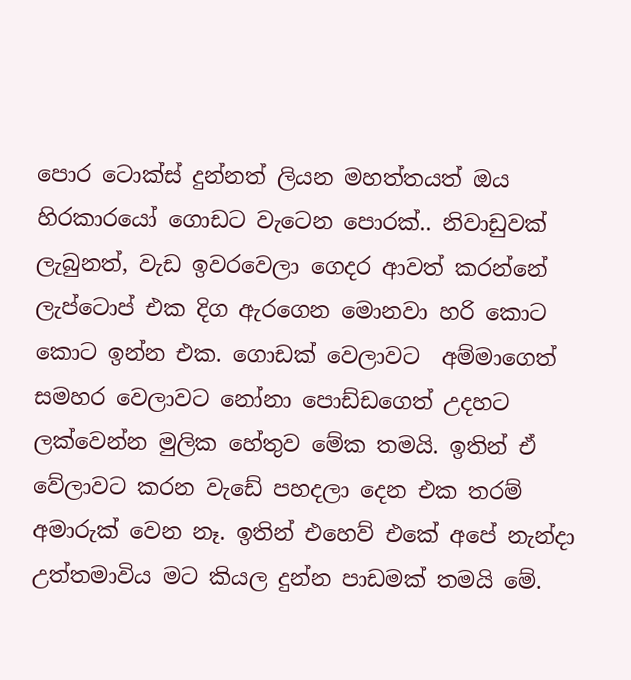පොර ටොක්ස් දුන්නත් ලියන මහත්තයත් ඔය හිරකාරයෝ ගොඩට වැටෙන පොරක්.. නිවාඩුවක් ලැබුනත්, වැඩ ඉවරවෙලා ගෙදර ආවත් කරන්නේ ලැප්ටොප් එක දිග ඇරගෙන මොනවා හරි කොට කොට ඉන්න එක. ගොඩක් වෙලාවට  අම්මාගෙත් සමහර වෙලාවට නෝනා පොඩ්ඩගෙත් උදහට ලක්වෙන්න මුලික හේතුව මේක තමයි. ඉතින් ඒ වේලාවට කරන වැඩේ පහදලා දෙන එක තරම් අමාරුක් වෙන නෑ. ඉතින් එහෙව් එකේ අපේ නැන්දා උත්තමාවිය මට කියල දුන්න පාඩමක් තමයි මේ.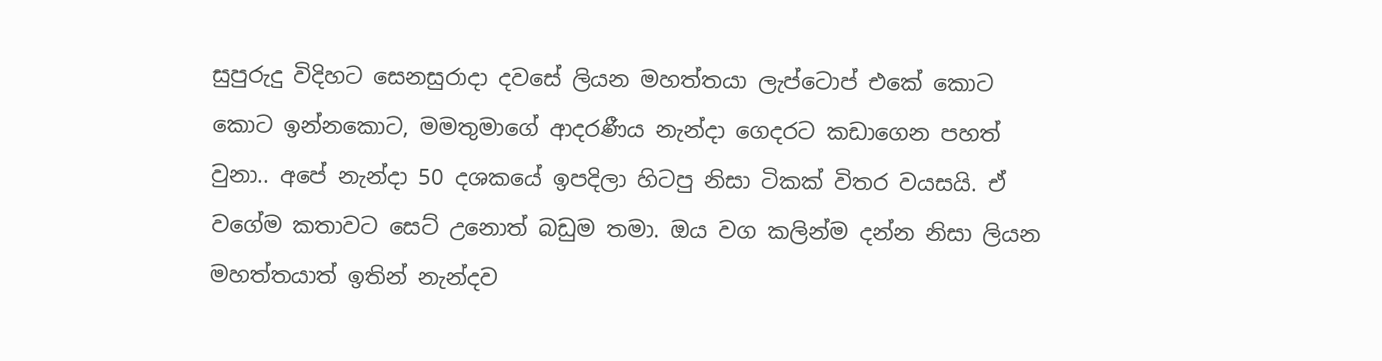සුපුරුදු විදිහට සෙනසුරාදා දවසේ ලියන මහත්තයා ලැප්ටොප් එකේ කොට කොට ඉන්නකොට, මමතුමාගේ ආදරණීය නැන්දා ගෙදරට කඩාගෙන පහත් වුනා.. අපේ නැන්දා 50 දශකයේ ඉපදිලා හිටපු නිසා ටිකක් විතර වයසයි. ඒ වගේම කතාවට සෙට් උනොත් බඩුම තමා. ඔය වග කලින්ම දන්න නිසා ලියන මහත්තයාත් ඉතින් නැන්දව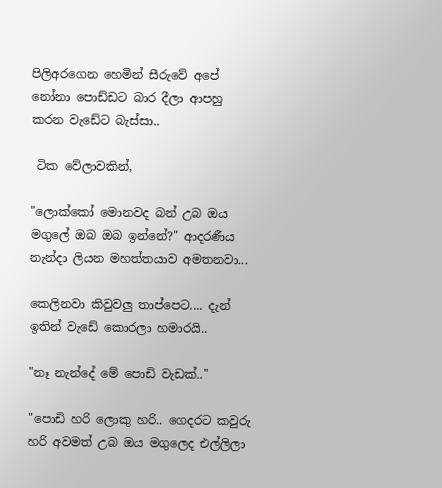පිලිඅරගෙන හෙමින් සීරුවේ අපේ නෝනා පොඩ්ඩට බාර දීලා ආපහු කරන වැඩේට බැස්සා..

 ටික වේලාවකින්,

"ලොක්කෝ මොනවද බන් උබ ඔය මගුලේ ඔබ ඔබ ඉන්නේ?" ආදරණීය නැන්දා ලියන මහත්තයාව අමතනවා...

කෙලිනවා කිවුවලු තාප්පෙට.... දැන් ඉතින් වැඩේ කොරලා හමාරයි..

"නෑ නැන්දේ මේ පොඩි වැඩක්.."

"පොඩි හරි ලොකු හරි.. ගෙදරට කවුරු හරි අවමත් උබ ඔය මගුලෙද එල්ලිලා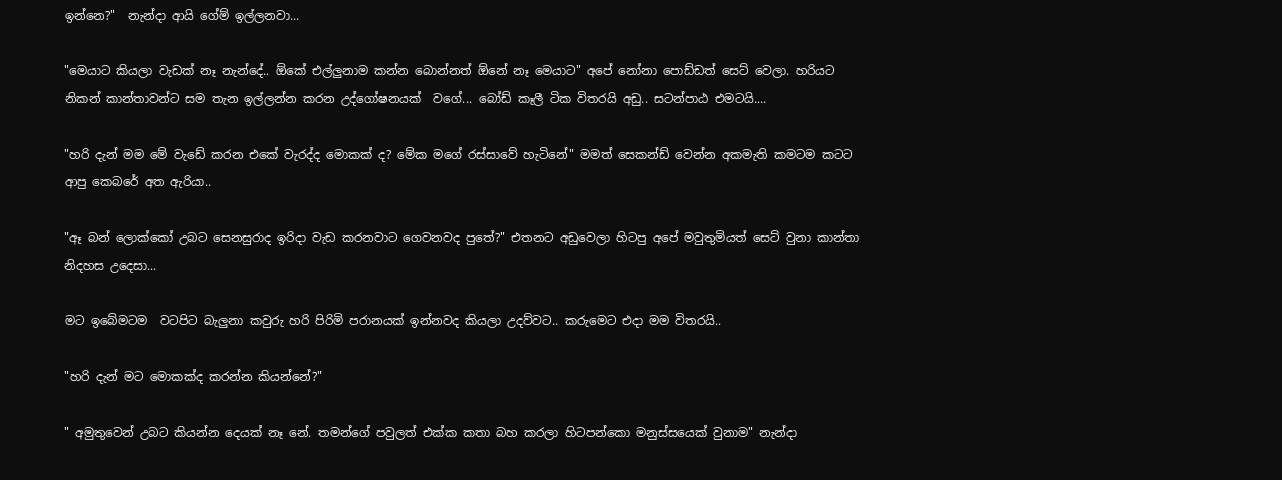ඉන්නෙ?"  නැන්දා ආයි ගේම් ඉල්ලනවා...

"මෙයාට කියලා වැඩක් නෑ නැන්දේ.. ඕකේ එල්ලුනාම කන්න බොන්නත් ඕනේ නෑ මෙයාට" අපේ නෝනා පොඩ්ඩත් සෙට් වෙලා. හරියට නිකන් කාන්තාවන්ට සම තැන ඉල්ලන්න කරන උද්ගෝෂනයක්  වගේ... බෝඩ් කෑලී ටික විතරයි අඩු.. සටන්පාඨ එමටයි....

"හරි දැන් මම මේ වැඩේ කරන එකේ වැරද්ද මොකක් ද? මේක මගේ රස්සාවේ හැටිනේ" මමත් සෙකන්ඩ් වෙන්න අකමැති කමටම කටට ආපු කෙබරේ අත ඇරියා..

"ඈ බන් ලොක්කෝ උබට සෙනසුරාද ඉරිදා වැඩ කරනවාට ගෙවනවද පුතේ?" එතනට අඩුවෙලා හිටපු අපේ මවුතුමියත් සෙට් වුනා කාන්තා නිදහස උදෙසා...

මට ඉබේමටම  වටපිට බැලුනා කවුරු හරි පිරිමි පරානයක් ඉන්නවද කියලා උදව්වට.. කරුමෙට එදා මම විතරයි..

"හරි දැන් මට මොකක්ද කරන්න කියන්නේ?"

" අමුතුවෙන් උබට කියන්න දෙයක් නෑ නේ. තමන්ගේ පවුලත් එක්ක කතා බහ කරලා හිටපන්කො මනුස්සයෙක් වුනාම" නැන්දා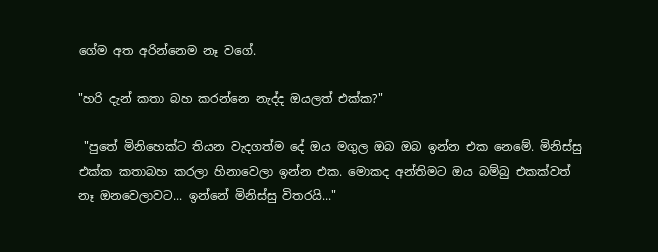ගේම අත අරින්නෙම නෑ වගේ.

"හරි දැන් කතා බහ කරන්නෙ නැද්ද ඔයලත් එක්ක?"

 "පුතේ මිනිහෙක්ට තියන වැදගත්ම දේ ඔය මගුල ඔබ ඔබ ඉන්න එක නෙමේ. මිනිස්සු එක්ක කතාබහ කරලා හිනාවෙලා ඉන්න එක. මොකද අන්තිමට ඔය බම්බු එකක්වත් නෑ ඔනවෙලාවට... ඉන්නේ මිනිස්සු විතරයි..."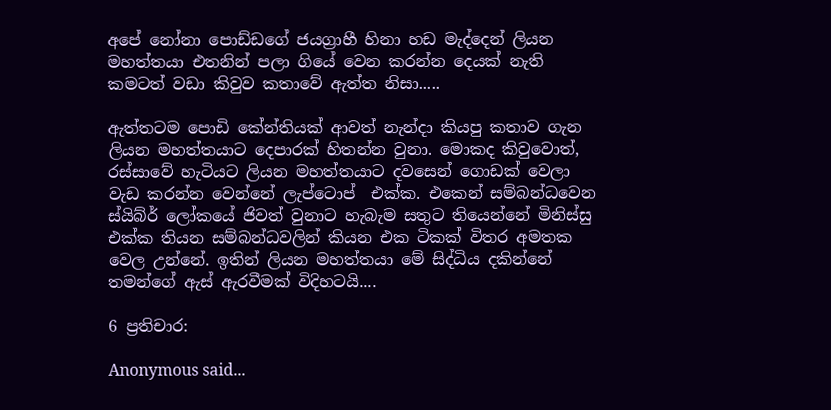අපේ නෝනා පොඩ්ඩගේ ජයග්‍රාහී හිනා හඩ මැද්දෙන් ලියන මහත්තයා එතනින් පලා ගියේ වෙන කරන්න දෙයක් නැති කමටත් වඩා කිවුව කතාවේ ඇත්ත නිසා.....

ඇත්තටම පොඩි කේන්තියක් ආවත් නැන්දා කියපු කතාව ගැන ලියන මහත්තයාට දෙපාරක් හිතන්න වුනා. මොකද කිවුවොත්, රස්සාවේ හැටියට ලියන මහත්තයාට දවසෙන් ගොඩක් වෙලා වැඩ කරන්න වෙන්නේ ලැප්ටොප්  එක්ක. එකෙන් සම්බන්ධවෙන ස්යිබ්ර් ලෝකයේ ජිවත් වුනාට හැබැම සතුට තියෙන්නේ මිනිස්සු එක්ක තියන සම්බන්ධවලින් කියන එක ටිකක් විතර අමතක වෙල උන්නේ. ඉතින් ලියන මහත්තයා මේ සිද්ධිය දකින්නේ තමන්ගේ ඇස් ඇරවීමක් විදිහටයි....

6 ප්‍රතිචාර:

Anonymous said...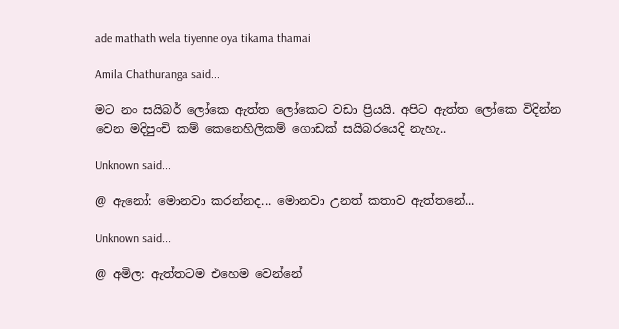ade mathath wela tiyenne oya tikama thamai

Amila Chathuranga said...

මට නං සයිබර් ලෝකෙ ඇත්ත ලෝකෙට වඩා ප්‍රියයි. අපිට ඇත්ත ලෝකෙ විදින්න වෙන මදිපුංචි කම් කෙනෙහිලිකම් ගොඩක් සයිබරයෙදි නැහැ..

Unknown said...

@ ඇනෝ: මොනවා කරන්නද... මොනවා උනත් කතාව ඇත්තනේ...

Unknown said...

@ අමිල: ඇත්තටම එහෙම වෙන්නේ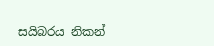සයිබරය නිකන්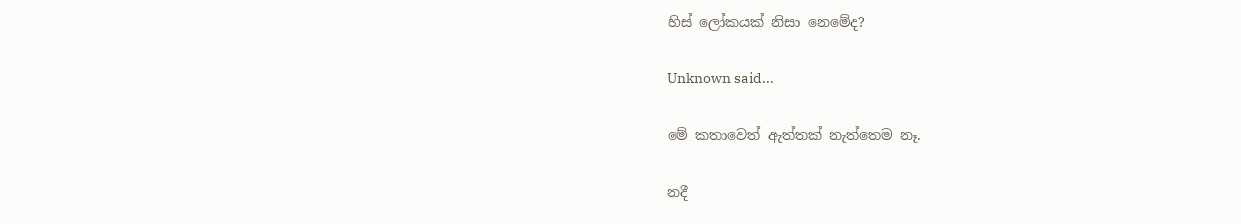හිස් ලෝකයක් නිසා නෙමේද?

Unknown said...

මේ කතාවෙත් ඇත්තක් නැත්තෙම නෑ.

නදී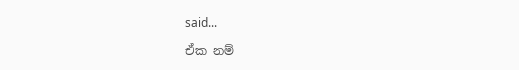said...

ඒක නම්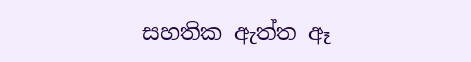සහතික ඇත්ත ඈ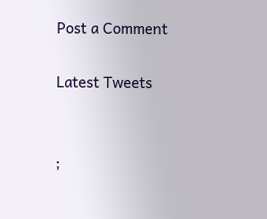Post a Comment

Latest Tweets


;